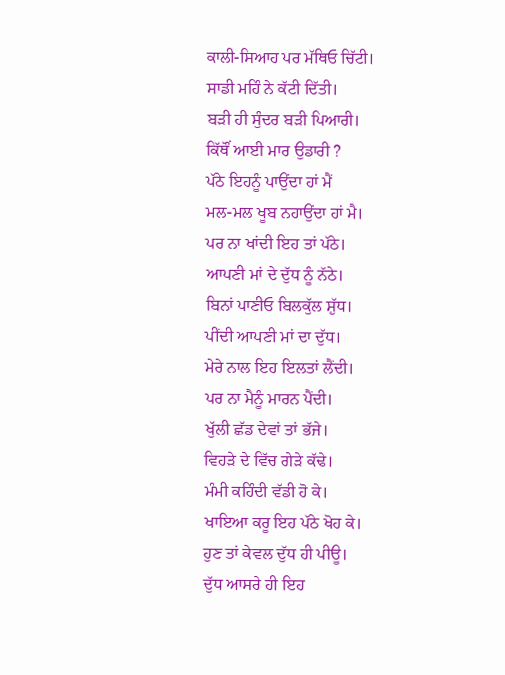ਕਾਲੀ-ਸਿਆਹ ਪਰ ਮੱਥਿਓ ਚਿੱਟੀ।
ਸਾਡੀ ਮਹਿੰ ਨੇ ਕੱਟੀ ਦਿੱਤੀ।
ਬੜੀ ਹੀ ਸੁੰਦਰ ਬੜੀ ਪਿਆਰੀ।
ਕਿੱਥੌਂ ਆਈ ਮਾਰ ਉਡਾਰੀ ?
ਪੱਠੇ ਇਹਨੂੰ ਪਾਉਂਦਾ ਹਾਂ ਮੈਂ
ਮਲ-ਮਲ ਖੂਬ ਨਹਾਉਂਦਾ ਹਾਂ ਮੈ।
ਪਰ ਨਾ ਖਾਂਦੀ ਇਹ ਤਾਂ ਪੱਠੇ।
ਆਪਣੀ ਮਾਂ ਦੇ ਦੁੱਧ ਨੂੰ ਨੱਠੇ।
ਬਿਨਾਂ ਪਾਣੀਓ ਬਿਲਕੁੱਲ ਸ਼ੁੱਧ।
ਪੀਂਦੀ ਆਪਣੀ ਮਾਂ ਦਾ ਦੁੱਧ।
ਮੇਰੇ ਨਾਲ ਇਹ ਇਲਤਾਂ ਲੈਂਦੀ।
ਪਰ ਨਾ ਮੈਨੂੰ ਮਾਰਨ ਪੈਂਦੀ।
ਖੁੱਲੀ ਛੱਡ ਦੇਵਾਂ ਤਾਂ ਭੱਜੇ।
ਵਿਹੜੇ ਦੇ ਵਿੱਚ ਗੇੜੇ ਕੱਢੇ।
ਮੰਮੀ ਕਹਿੰਦੀ ਵੱਡੀ ਹੋ ਕੇ।
ਖਾਇਆ ਕਰੂ ਇਹ ਪੱਠੇ ਖੋਹ ਕੇ।
ਹੁਣ ਤਾਂ ਕੇਵਲ ਦੁੱਧ ਹੀ ਪੀਊ।
ਦੁੱਧ ਆਸਰੇ ਹੀ ਇਹ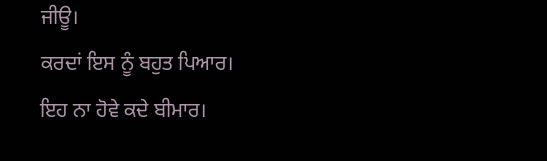ਜੀਊ।
ਕਰਦਾਂ ਇਸ ਨੂੰ ਬਹੁਤ ਪਿਆਰ।
ਇਹ ਨਾ ਹੋਵੇ ਕਦੇ ਬੀਮਾਰ।